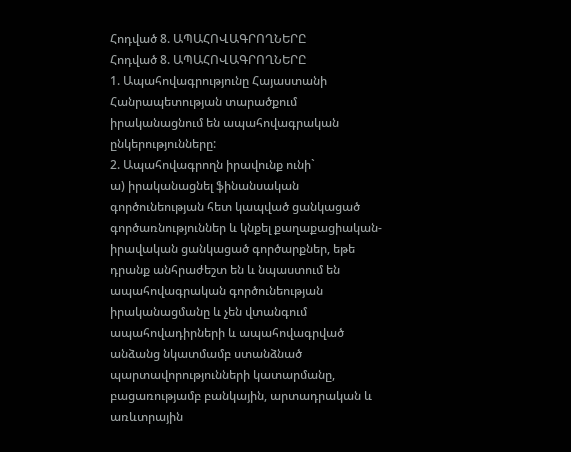Հոդված 8. ԱՊԱՀՈՎԱԳՐՈՂՆԵՐԸ
Հոդված 8. ԱՊԱՀՈՎԱԳՐՈՂՆԵՐԸ
1. Ապահովագրությունը Հայաստանի Հանրապետության տարածքում իրականացնում են ապահովագրական ընկերությունները:
2. Ապահովագրողն իրավունք ունի`
ա) իրականացնել ֆինանսական գործունեության հետ կապված ցանկացած գործառնություններ և կնքել քաղաքացիական-իրավական ցանկացած գործարքներ, եթե դրանք անհրաժեշտ են և նպաստում են ապահովագրական գործունեության իրականացմանը և չեն վտանգում ապահովադիրների և ապահովագրված անձանց նկատմամբ ստանձնած պարտավորությունների կատարմանը, բացառությամբ բանկային, արտադրական և առևտրային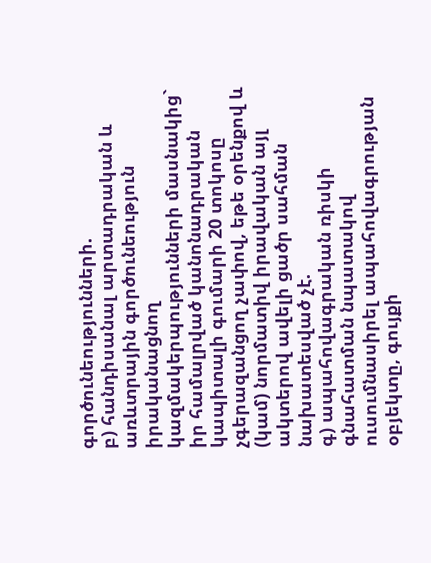գործունեությունների.
բ) հանդիսանալ արտադրական և առևտրային գործունեություն իրականացնող կազմակերպությունների մասնակից` իր համալրված կանոնադրական կապիտալի գումարի 20 տոկոսը չգերազանցող չափով, եթե օրենքով և (կամ) նորմատիվ իրավական այլ ակտերով ավելի ցածր սահման նախատեսված չէ.
գ) ապահովագրական ռիսկի գնահատման նպատակով ուսումնասիրել ապահովագրության օբյեկտը, գույքի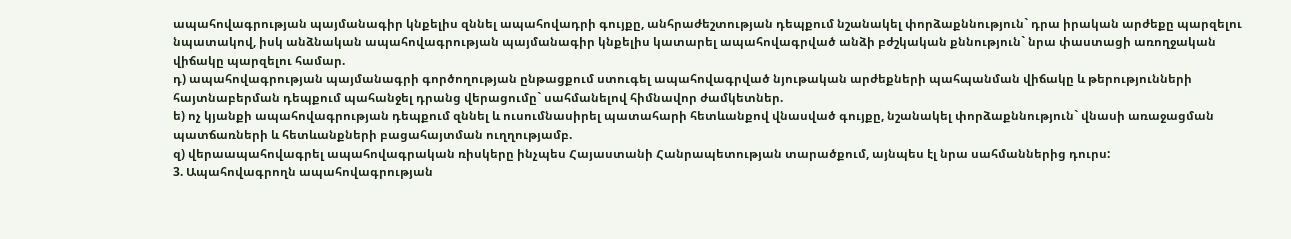ապահովագրության պայմանագիր կնքելիս զննել ապահովադրի գույքը, անհրաժեշտության դեպքում նշանակել փորձաքննություն` դրա իրական արժեքը պարզելու նպատակով, իսկ անձնական ապահովագրության պայմանագիր կնքելիս կատարել ապահովագրված անձի բժշկական քննություն` նրա փաստացի առողջական վիճակը պարզելու համար.
դ) ապահովագրության պայմանագրի գործողության ընթացքում ստուգել ապահովագրված նյութական արժեքների պահպանման վիճակը և թերությունների հայտնաբերման դեպքում պահանջել դրանց վերացումը` սահմանելով հիմնավոր ժամկետներ.
ե) ոչ կյանքի ապահովագրության դեպքում զննել և ուսումնասիրել պատահարի հետևանքով վնասված գույքը, նշանակել փորձաքննություն` վնասի առաջացման պատճառների և հետևանքների բացահայտման ուղղությամբ.
զ) վերաապահովագրել ապահովագրական ռիսկերը ինչպես Հայաստանի Հանրապետության տարածքում, այնպես էլ նրա սահմաններից դուրս:
3. Ապահովագրողն ապահովագրության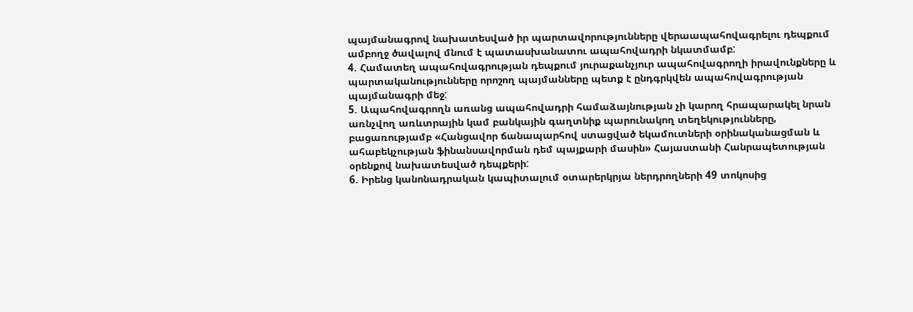պայմանագրով նախատեսված իր պարտավորությունները վերաապահովագրելու դեպքում ամբողջ ծավալով մնում է պատասխանատու ապահովադրի նկատմամբ:
4. Համատեղ ապահովագրության դեպքում յուրաքանչյուր ապահովագրողի իրավունքները և պարտականությունները որոշող պայմանները պետք է ընդգրկվեն ապահովագրության պայմանագրի մեջ:
5. Ապահովագրողն առանց ապահովադրի համաձայնության չի կարող հրապարակել նրան առնչվող առևտրային կամ բանկային գաղտնիք պարունակող տեղեկությունները, բացառությամբ «Հանցավոր ճանապարհով ստացված եկամուտների օրինականացման և ահաբեկչության ֆինանսավորման դեմ պայքարի մասին» Հայաստանի Հանրապետության օրենքով նախատեսված դեպքերի:
6. Իրենց կանոնադրական կապիտալում օտարերկրյա ներդրողների 49 տոկոսից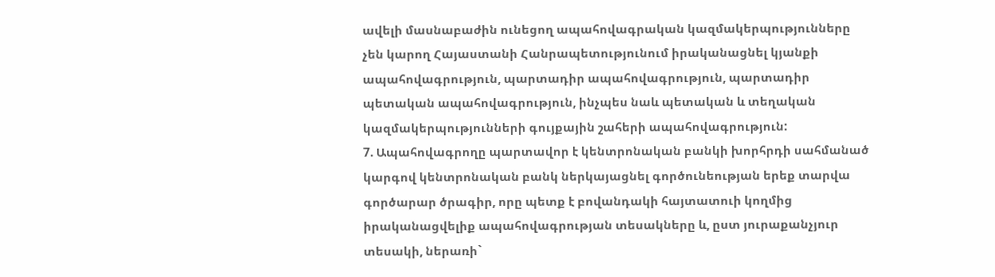ավելի մասնաբաժին ունեցող ապահովագրական կազմակերպությունները չեն կարող Հայաստանի Հանրապետությունում իրականացնել կյանքի ապահովագրություն, պարտադիր ապահովագրություն, պարտադիր պետական ապահովագրություն, ինչպես նաև պետական և տեղական կազմակերպությունների գույքային շահերի ապահովագրություն:
7. Ապահովագրողը պարտավոր է կենտրոնական բանկի խորհրդի սահմանած կարգով կենտրոնական բանկ ներկայացնել գործունեության երեք տարվա գործարար ծրագիր, որը պետք է բովանդակի հայտատուի կողմից իրականացվելիք ապահովագրության տեսակները և, ըստ յուրաքանչյուր տեսակի, ներառի`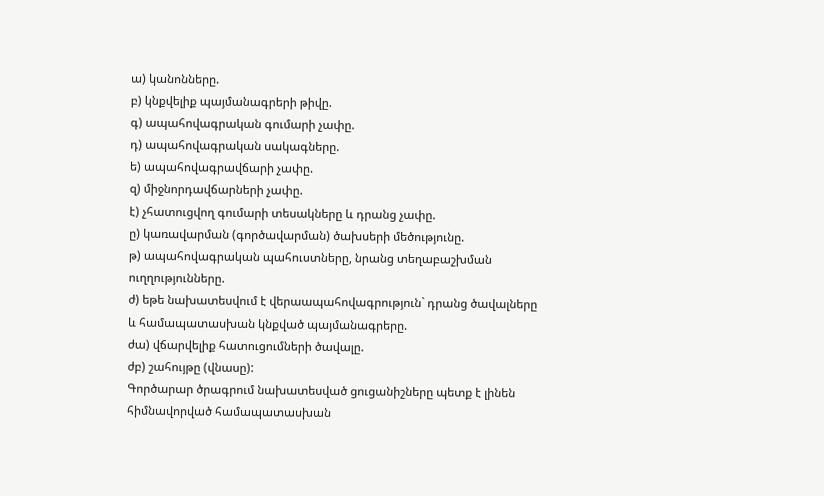ա) կանոնները.
բ) կնքվելիք պայմանագրերի թիվը.
գ) ապահովագրական գումարի չափը.
դ) ապահովագրական սակագները.
ե) ապահովագրավճարի չափը.
զ) միջնորդավճարների չափը.
է) չհատուցվող գումարի տեսակները և դրանց չափը.
ը) կառավարման (գործավարման) ծախսերի մեծությունը.
թ) ապահովագրական պահուստները, նրանց տեղաբաշխման ուղղությունները.
ժ) եթե նախատեսվում է վերաապահովագրություն` դրանց ծավալները և համապատասխան կնքված պայմանագրերը.
ժա) վճարվելիք հատուցումների ծավալը.
ժբ) շահույթը (վնասը):
Գործարար ծրագրում նախատեսված ցուցանիշները պետք է լինեն հիմնավորված համապատասխան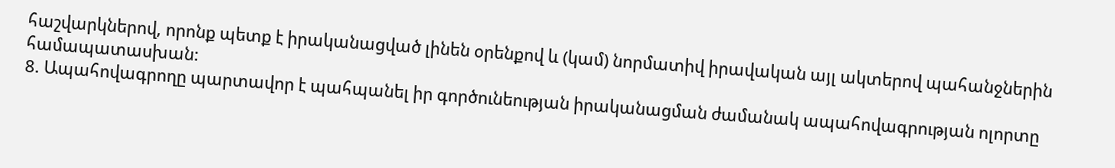հաշվարկներով, որոնք պետք է իրականացված լինեն օրենքով և (կամ) նորմատիվ իրավական այլ ակտերով պահանջներին համապատասխան:
8. Ապահովագրողը պարտավոր է պահպանել իր գործունեության իրականացման ժամանակ ապահովագրության ոլորտը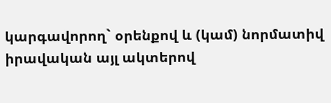կարգավորող` օրենքով և (կամ) նորմատիվ իրավական այլ ակտերով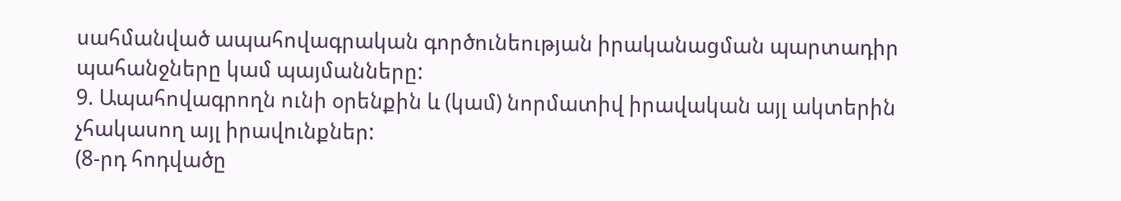սահմանված ապահովագրական գործունեության իրականացման պարտադիր պահանջները կամ պայմանները:
9. Ապահովագրողն ունի օրենքին և (կամ) նորմատիվ իրավական այլ ակտերին չհակասող այլ իրավունքներ:
(8-րդ հոդվածը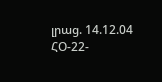լրաց. 14.12.04 ՀՕ-22-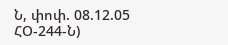Ն, փոփ. 08.12.05 ՀՕ-244-Ն)